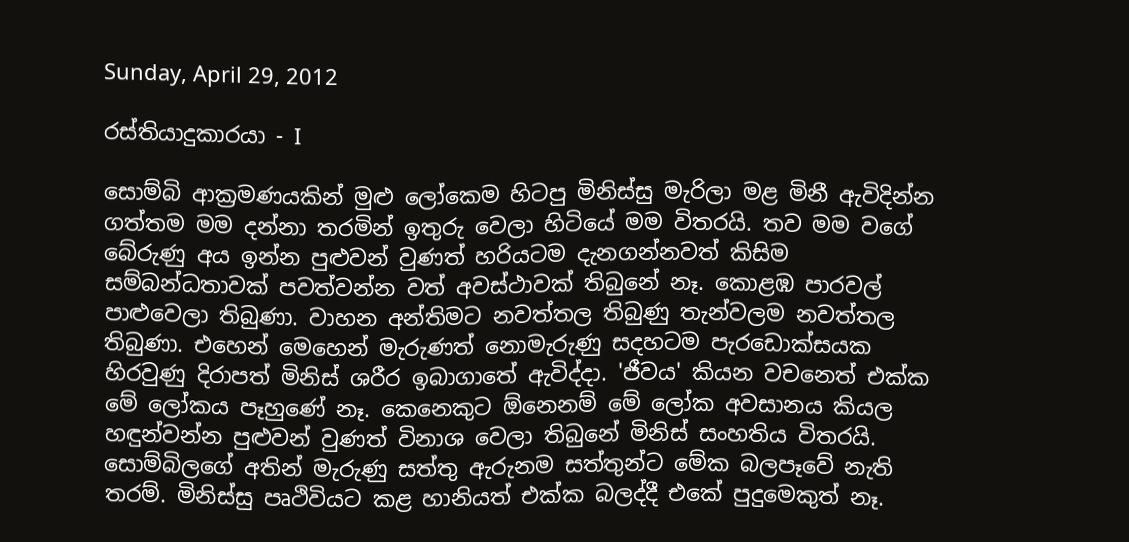Sunday, April 29, 2012

රස්තියාදුකාරයා - I

සොම්බි ආක්‍රමණයකින් මුළු ලෝකෙම හිටපු මිනිස්සු මැරිලා මළ මිනී ඇවිදින්න ගත්තම මම දන්නා තරමින් ඉතුරු වෙලා හිටියේ මම විතරයි. තව මම වගේ බේරුණු අය ඉන්න පුළුවන් වුණත් හරියටම දැනගන්නවත් කිසිම සම්බන්ධතාවක් පවත්වන්න වත් අවස්ථාවක් තිබුනේ නෑ. කොළඹ පාරවල් පාළුවෙලා තිබුණා. වාහන අන්තිමට නවත්තල තිබුණු තැන්වලම නවත්තල තිබුණා. එහෙන් මෙහෙන් මැරුණත් නොමැරුණු සදහටම පැරඩොක්සයක හිරවුණු දිරාපත් මිනිස් ශරීර ඉබාගාතේ ඇවිද්දා. 'ජීවය' කියන වචනෙත් එක්ක මේ ලෝකය පෑහුණේ නෑ. කෙනෙකුට ඕනෙනම් මේ ලෝක අවසානය කියල හඳුන්වන්න පුළුවන් වුණත් විනාශ වෙලා තිබුනේ මිනිස් සංහතිය විතරයි. සොම්බිලගේ අතින් මැරුණු සත්තු ඇරුනම සත්තුන්ට මේක බලපෑවේ නැති තරම්. මිනිස්සු පෘථිවියට කළ හානියත් එක්ක බලද්දී එකේ පුදුමෙකුත් නෑ.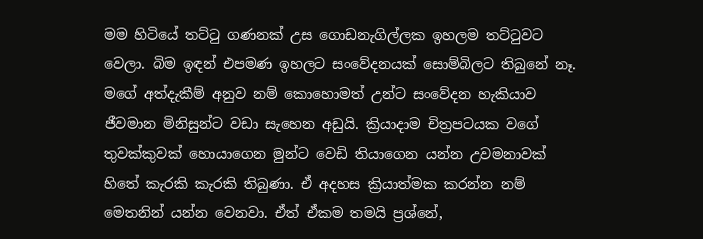මම හිටියේ තට්ටු ගණනක් උස ගොඩනැගිල්ලක ඉහලම තට්ටුවට වෙලා. බිම ඉඳන් එපමණ ඉහලට සංවේදනයක් සොම්බිලට තිබුනේ නෑ. මගේ අත්දැකීම් අනුව නම් කොහොමත් උන්ට සංවේදන හැකියාව ජීවමාන මිනිසුන්ට වඩා සැහෙන අඩුයි. ක්‍රියාදාම චිත්‍රපටයක වගේ තුවක්කුවක් හොයාගෙන මුන්ට වෙඩි තියාගෙන යන්න උවමනාවක් හිතේ කැරකි කැරකි තිබුණා. ඒ අදහස ක්‍රියාත්මක කරන්න නම් මෙතනින් යන්න වෙනවා. ඒත් ඒකම තමයි ප්‍රශ්නේ,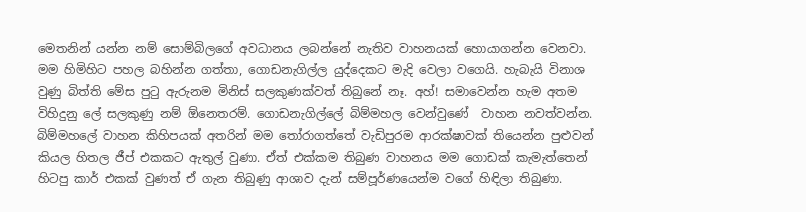මෙතනින් යන්න නම් සොම්බිලගේ අවධානය ලබන්නේ නැතිව වාහනයක් හොයාගන්න වෙනවා. මම හිමිහිට පහල බහින්න ගත්තා, ගොඩනැගිල්ල යුද්දෙකට මැදි වෙලා වගෙයි. හැබැයි විනාශ වුණු බිත්ති මේස පුටු ඇරුනම මිනිස් සලකුණක්වත් තිබුනේ නෑ. අහ්! සමාවෙන්න හැම අතම විහිදුනු ලේ සලකුණු නම් ඕනෙතරම්. ගොඩනැගිල්ලේ බිම්මහල වෙන්වුණේ  වාහන නවත්වන්න. බිම්මහලේ වාහන කිහිපයක් අතරින් මම තෝරාගත්තේ වැඩිපුරම ආරක්ෂාවක් තියෙන්න පුළුවන් කියල හිතල ජීප් එකකට ඇතුල් වුණා. ඒත් එක්කම තිබුණ වාහනය මම ගොඩක් කැමැත්තෙන් හිටපු කාර් එකක් වුණත් ඒ ගැන තිබුණු ආශාව දැන් සම්පූර්ණයෙන්ම වගේ හිඳිලා තිබුණා.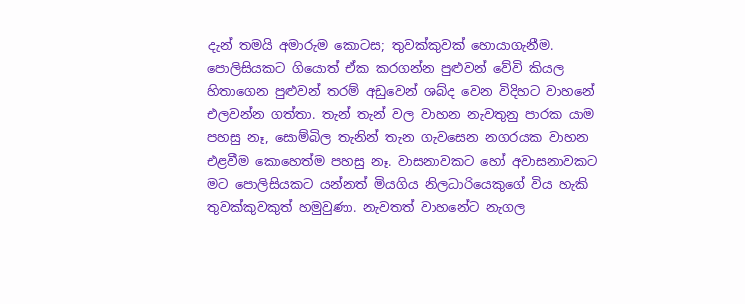දැන් තමයි අමාරුම කොටස; තුවක්කුවක් හොයාගැනීම. පොලිසියකට ගියොත් ඒක කරගන්න පුළුවන් වේවි කියල හිතාගෙන පුළුවන් තරම් අඩුවෙන් ශබ්ද වෙන විදිහට වාහනේ එලවන්න ගත්තා. තැන් තැන් වල වාහන නැවතුනු පාරක යාම පහසු නෑ, සොම්බිල තැනින් තැන ගැවසෙන නගරයක වාහන එළවීම කොහෙත්ම පහසු නෑ. වාසනාවකට හෝ අවාසනාවකට මට පොලිසියකට යන්නත් මියගිය නිලධාරියෙකුගේ විය හැකි තුවක්කුවකුත් හමුවුණා. නැවතත් වාහනේට නැගල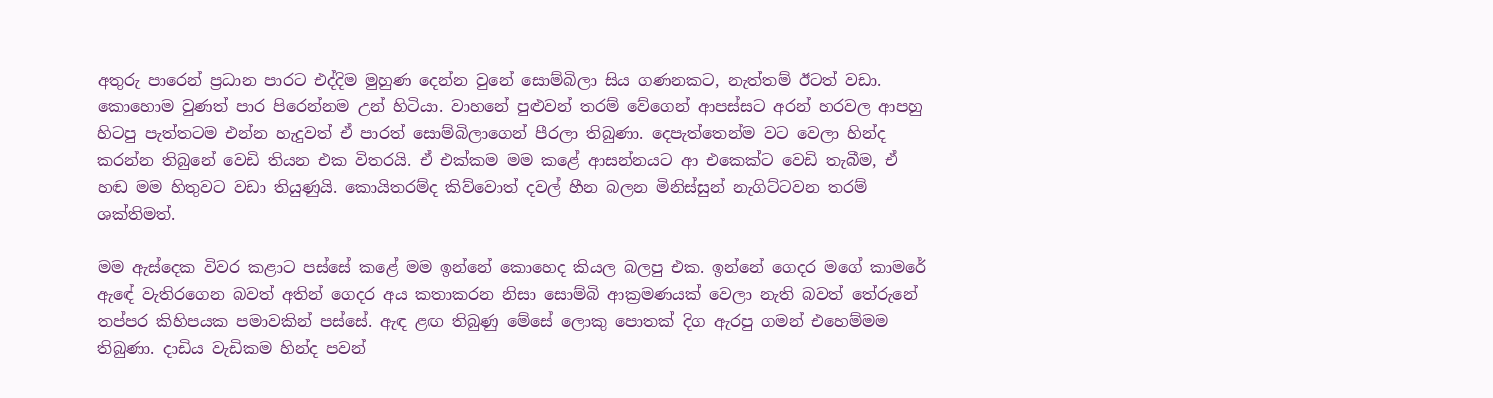අතුරු පාරෙන් ප්‍රධාන පාරට එද්දිම මුහුණ දෙන්න වුනේ සොම්බිලා සිය ගණනකට, නැත්තම් ඊටත් වඩා. කොහොම වුණත් පාර පිරෙන්නම උන් හිටියා. වාහනේ පුළුවන් තරම් වේගෙන් ආපස්සට අරන් හරවල ආපහු හිටපු පැත්තටම එන්න හැදුවත් ඒ පාරත් සොම්බිලාගෙන් පීරලා තිබුණා. දෙපැත්තෙන්ම වට වෙලා හින්ද කරන්න තිබුනේ වෙඩි තියන එක විතරයි. ඒ එක්කම මම කළේ ආසන්නයට ආ එකෙක්ට වෙඩි තැබීම, ඒ හඬ මම හිතුවට වඩා තියුණුයි. කොයිතරම්ද කිව්වොත් දවල් හීන බලන මිනිස්සුන් නැගිට්ටවන තරම් ශක්තිමත්.

මම ඇස්දෙක විවර කළාට පස්සේ කළේ මම ඉන්නේ කොහෙද කියල බලපු එක. ඉන්නේ ගෙදර මගේ කාමරේ ඇඳේ වැතිරගෙන බවත් අතින් ගෙදර අය කතාකරන නිසා සොම්බි ආක්‍රමණයක් වෙලා නැති බවත් තේරුනේ තප්පර කිහිපයක පමාවකින් පස්සේ. ඇඳ ළඟ තිබුණු මේසේ ලොකු පොතක් දිග ඇරපු ගමන් එහෙම්මම තිබුණා. දාඩිය වැඩිකම හින්ද පවන්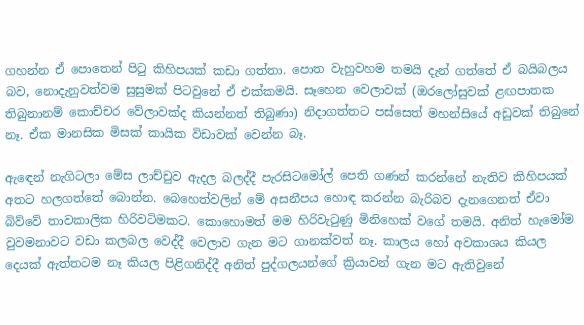ගහන්න ඒ පොතෙන් පිටු කිහිපයක් කඩා ගත්තා. පොත වැහුවහම තමයි දැන් ගත්තේ ඒ බයිබලය බව, නොදැනුවත්වම සුසුමක් පිටවුනේ ඒ එක්කමයි. සෑහෙන වෙලාවක් (ඔරලෝසුවක් ළඟපාතක තිබුනානම් කොච්චර වේලාවක්ද කියන්නත් තිබුණා) නිදාගත්තට පස්සෙත් මහන්සියේ අඩුවක් තිබුනේ නෑ. ඒක මානසික මිසක් කායික විඩාවක් වෙන්න බෑ.

ඇඳෙන් නැගිටලා මේස ලාච්චුව ඇදල බලද්දී පැරසිටමෝල් පෙති ගණන් කරන්නේ නැතිව කිහිපයක් අතට හලගත්තේ බොන්න. බෙහෙත්වලින් මේ අසනීපය හොඳ කරන්න බැරිබව දැනගෙනත් ඒවා බිව්වේ තාවකාලික හිරිවටිමකට. කොහොමත් මම හිරිවැටුණු මිනිහෙක් වගේ තමයි. අනිත් හැමෝම වුවමනාවට වඩා කලබල වෙද්දී වෙලාව ගැන මට ගානක්වත් නෑ. කාලය හෝ අවකාශය කියල දෙයක් ඇත්තටම නෑ කියල පිළිගනිද්දී අනිත් පුද්ගලයන්ගේ ක්‍රියාවන් ගැන මට ඇතිවුනේ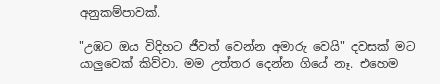අනුකම්පාවක්.

"උඹට ඔය විදිහට ජීවත් වෙන්න අමාරු වෙයි" දවසක් මට යාලුවෙක් කිව්වා. මම උත්තර දෙන්න ගියේ නෑ. එහෙම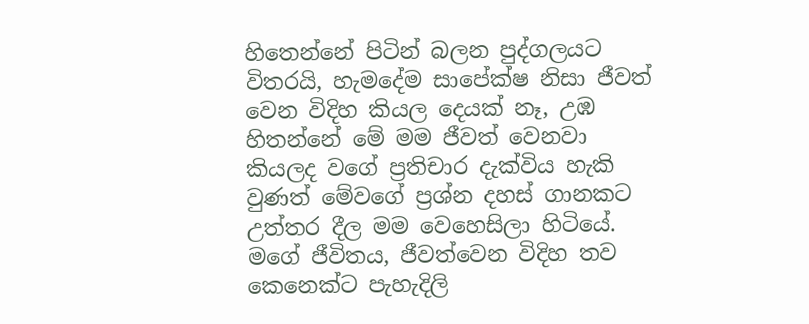හිතෙන්නේ පිටින් බලන පුද්ගලයට විතරයි, හැමදේම සාපේක්ෂ නිසා ජීවත් වෙන විදිහ කියල දෙයක් නෑ, උඹ හිතන්නේ මේ මම ජීවත් වෙනවා කියලද වගේ ප්‍රතිචාර දැක්විය හැකි වුණත් මේවගේ ප්‍රශ්න දහස් ගානකට උත්තර දීල මම වෙහෙසිලා හිටියේ. මගේ ජීවිතය, ජීවත්වෙන විදිහ තව කෙනෙක්ට පැහැදිලි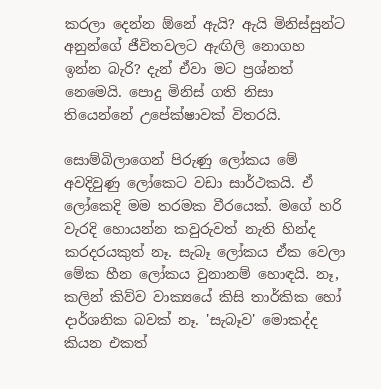කරලා දෙන්න ඕනේ ඇයි? ඇයි මිනිස්සුන්ට අනුන්ගේ ජීවිතවලට ඇඟිලි නොගහ ඉන්න බැරි? දැන් ඒවා මට ප්‍රශ්නත් නෙමෙයි. පොදු මිනිස් ගති නිසා තියෙන්නේ උපේක්ෂාවක් විතරයි.

සොම්බිලාගෙන් පිරුණු ලෝකය මේ අවදිවුණු ලෝකෙට වඩා සාර්ථකයි. ඒ ලෝකෙදි මම තරමක වීරයෙක්. මගේ හරි වැරදි හොයන්න කවුරුවත් නැති හින්ද කරදරයකුත් නෑ. සැබෑ ලෝකය ඒක වෙලා මේක හීන ලෝකය වුනානම් හොඳයි. නෑ, කලින් කිව්ව වාක්‍යයේ කිසි තාර්කික හෝ දාර්ශනික බවක් නෑ. 'සැබෑව' මොකද්ද කියන එකත්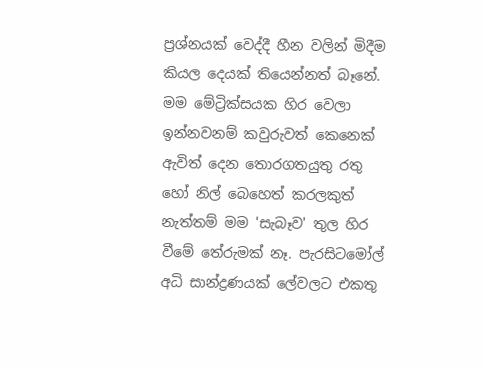ප්‍රශ්නයක් වෙද්දී හීන වලින් මිදීම කියල දෙයක් තියෙන්නත් බෑනේ. මම මේට්‍රික්සයක හිර වෙලා ඉන්නවනම් කවුරුවත් කෙනෙක් ඇවිත් දෙන තොරගතයුතු රතු හෝ නිල් බෙහෙත් කරලකුත් නැත්තම් මම 'සැබෑව' තුල හිර වීමේ තේරුමක් නෑ. පැරසිටමෝල් අධි සාන්ද්‍රණයක් ලේවලට එකතු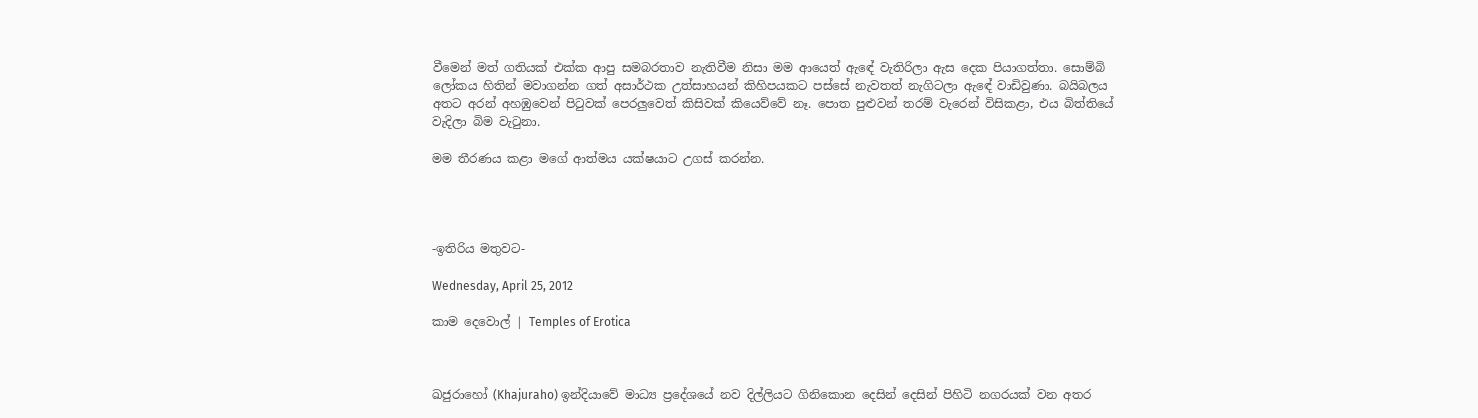වීමෙන් මත් ගතියක් එක්ක ආපු සමබරතාව නැතිවීම නිසා මම ආයෙත් ඇඳේ වැතිරිලා ඇස දෙක පියාගත්තා. සොම්බි ලෝකය හිතින් මවාගන්න ගත් අසාර්ථක උත්සාහයන් කිහිපයකට පස්සේ නැවතත් නැගිටලා ඇඳේ වාඩිවුණා. බයිබලය අතට අරන් අහඹුවෙන් පිටුවක් පෙරලුවෙත් කිසිවක් කියෙව්වේ නෑ. පොත පුළුවන් තරම් වැරෙන් විසිකළා, එය බිත්තියේ වැදිලා බිම වැටුනා.

මම තීරණය කළා මගේ ආත්මය යක්ෂයාට උගස් කරන්න.




-ඉතිරිය මතුවට-

Wednesday, April 25, 2012

කාම දෙවොල් | Temples of Erotica



ඛජුරාහෝ (Khajuraho) ඉන්දියාවේ මාධ්‍ය ප්‍රදේශයේ නව දිල්ලියට ගිනිකොන දෙසින් දෙසින් පිහිටි නගරයක් වන අතර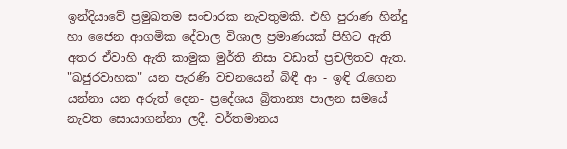ඉන්දියාවේ ප්‍රමුඛතම සංචාරක නැවතුමකි. එහි පුරාණ හින්දු හා ජෛන ආගමික දේවාල විශාල ප්‍රමාණයක් පිහිට ඇති අතර ඒවාහි ඇති කාමුක මුර්ති නිසා වඩාත් ප්‍රචලිතව ඇත. "ඛජුරවාහක" යන පැරණි වචනයෙන් බිඳී ආ - ඉඳි රැගෙන යන්නා යන අරුත් දෙන- ප්‍රදේශය බ්‍රිතාන්‍ය පාලන සමයේ නැවත සොයාගන්නා ලදී. වර්තමානය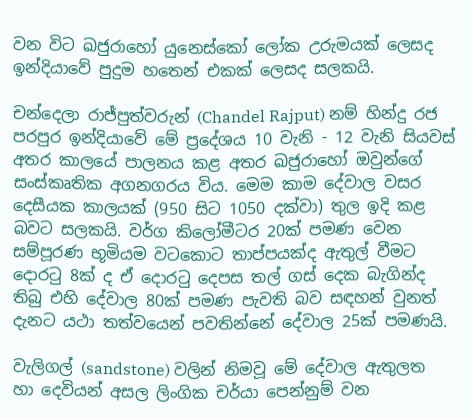වන විට ඛජුරාහෝ යුනෙස්කෝ ලෝක උරුමයක් ලෙසද ඉන්දියාවේ පුදුම හතෙන් එකක් ලෙසද සලකයි.

චන්දෙලා රාජ්පුත්වරුන් (Chandel Rajput) නම් හින්දු රජ පරපුර ඉන්දියාවේ මේ ප්‍රදේශය 10 වැනි - 12 වැනි සියවස් අතර කාලයේ පාලනය කළ අතර ඛජුරාහෝ ඔවුන්ගේ සංස්කෘතික අගනගරය විය. මෙම කාම දේවාල වසර දෙසීයක කාලයක් (950 සිට 1050 දක්වා) තුල ඉදි කළ බවට සලකයි. වර්ග කිලෝමීටර 20ක් පමණ වෙන සම්පූරණ භූමියම වටකොට තාප්පයක්ද ඇතුල් වීමට දොරටු 8ක් ද ඒ දොරටු දෙපස තල් ගස් දෙක බැගින්ද තිබු එහි දේවාල 80ක් පමණ පැවති බව සඳහන් වුනත් දැනට යථා තත්වයෙන් පවතින්නේ දේවාල 25ක් පමණයි.

වැලිගල් (sandstone) වලින් නිමවූ මේ දේවාල ඇතුලත හා දෙවියන් අසල ලිංගික චර්යා පෙන්නුම් වන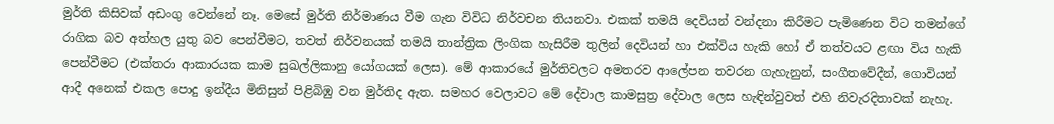මුර්ති කිසිවක් අඩංගු වෙන්නේ නෑ. මෙසේ මුර්ති නිර්මාණය වීම ගැන විවිධ නිර්වචන තියනවා. එකක් තමයි දෙවියන් වන්දනා කිරීමට පැමිණෙන විට තමන්ගේ රාගික බව අත්හල යුතු බව පෙන්වීමට, තවත් නිර්වනයක් තමයි තාන්ත්‍රික ලිංගික හැසිරීම තුලින් දෙවියන් හා එක්විය හැකි හෝ ඒ තත්වයට ළඟා විය හැකි පෙන්වීමට (එක්තරා ආකාරයක කාම සුඛල්ලිකානු යෝගයක් ලෙස). මේ ආකාරයේ මුර්තිවලට අමතරව ආලේපන තවරන ගැහැනුන්, සංගීතවේදීන්, ගොවියන් ආදී අනෙක් එකල පොදු ඉන්දීය මිනිසුන් පිළිබිඹු වන මුර්තිද ඇත. සමහර වෙලාවට මේ දේවාල කාමසුත්‍ර දේවාල ලෙස හැඳින්වුවත් එහි නිවැරදිතාවක් නැහැ.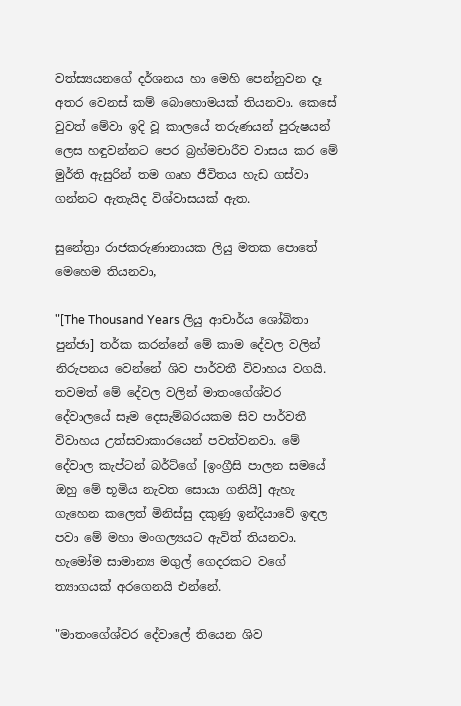වත්ස්‍යයනගේ දර්ශනය හා මෙහි පෙන්නුවන දෑ අතර වෙනස් කම් බොහොමයක් තියනවා. කෙසේ වුවත් මේවා ඉදි වූ කාලයේ තරුණයන් පුරුෂයන් ලෙස හඳුවන්නට පෙර බ්‍රහ්මචාරීව වාසය කර මේ මුර්ති ඇසුරින් තම ගෘහ ජීවිතය හැඩ ගස්වා ගන්නට ඇතැයිද විශ්වාසයක් ඇත.

සුනේත්‍රා රාජකරුණානායක ලියු මතක පොතේ මෙහෙම තියනවා,

"[The Thousand Years ලියු ආචාර්ය ශෝබිතා පුන්ජා] තර්ක කරන්නේ මේ කාම දේවල වලින් නිරුපනය වෙන්නේ ශිව පාර්වතී විවාහය වගයි. තවමත් මේ දේවල වලින් මාතංගේශ්වර දේවාලයේ සෑම දෙසැම්බරයකම සිව පාර්වතී විවාහය උත්සවාකාරයෙන් පවත්වනවා. මේ දේවාල කැප්ටන් බර්ට්ගේ [ඉංග්‍රීසි පාලන සමයේ ඔහු මේ භූමිය නැවත සොයා ගනියි] ඇහැ ගැහෙන කලෙත් මිනිස්සු දකුණු ඉන්දියාවේ ඉඳල පවා මේ මහා මංගල්‍යයට ඇවිත් තියනවා. හැමෝම සාමාන්‍ය මගුල් ගෙදරකට වගේ ත්‍යාගයක් අරගෙනයි එන්නේ.

"මාතංගේශ්වර දේවාලේ තියෙන ශිව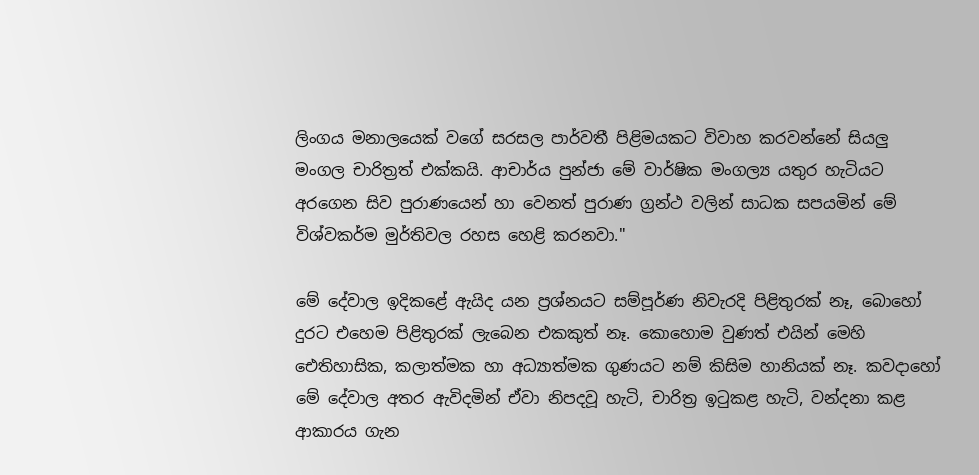ලිංගය මනාලයෙක් වගේ සරසල පාර්වතී පිළිමයකට විවාහ කරවන්නේ සියලු මංගල චාරිත්‍රත් එක්කයි. ආචාර්ය පුන්ජා මේ වාර්ෂික මංගල්‍ය යතුර හැටියට අරගෙන සිව පුරාණයෙන් හා වෙනත් පුරාණ ග්‍රන්ථ වලින් සාධක සපයමින් මේ විශ්වකර්ම මුර්තිවල රහස හෙළි කරනවා."

මේ දේවාල ඉදිකළේ ඇයිද යන ප්‍රශ්නයට සම්පූර්ණ නිවැරදි පිළිතුරක් නෑ, බොහෝ දුරට එහෙම පිළිතුරක් ලැබෙන එකකුත් නෑ. කොහොම වුණත් එයින් මෙහි ඓතිහාසික, කලාත්මක හා අධ්‍යාත්මක ගුණයට නම් කිසිම හානියක් නෑ. කවදාහෝ මේ දේවාල අතර ඇවිදමින් ඒවා නිපදවූ හැටි, චාරිත්‍ර ඉටුකළ හැටි, වන්දනා කළ ආකාරය ගැන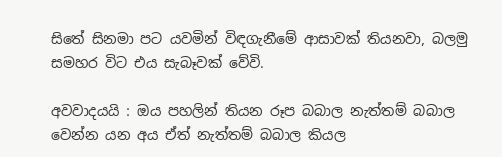සිතේ සිනමා පට යවමින් විඳගැනීමේ ආසාවක් තියනවා, බලමු සමහර විට එය සැබෑවක් වේවි.

අවවාදයයි : ඔය පහලින් තියන රූප බබාල නැත්තම් බබාල වෙන්න යන අය ඒත් නැත්තම් බබාල කියල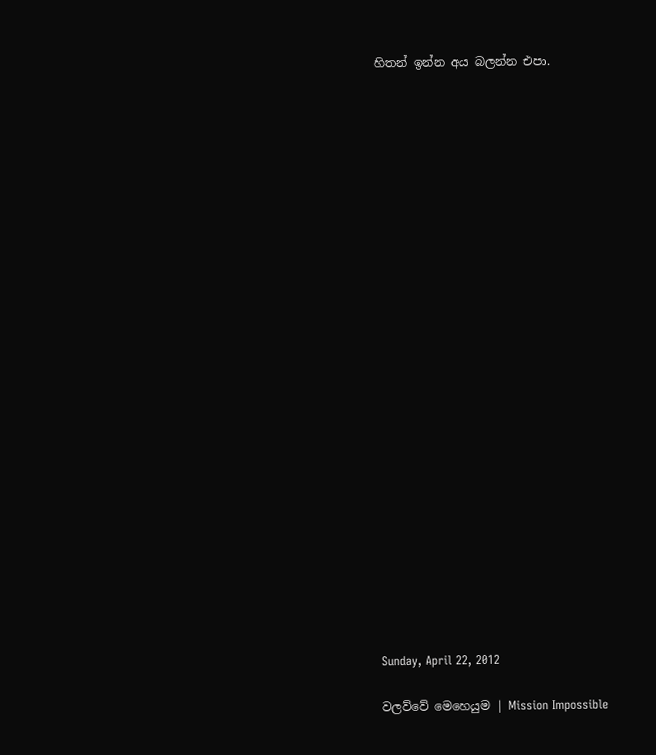හිතන් ඉන්න අය බලන්න එපා.

























Sunday, April 22, 2012

වලව්වේ මෙහෙයුම | Mission Impossible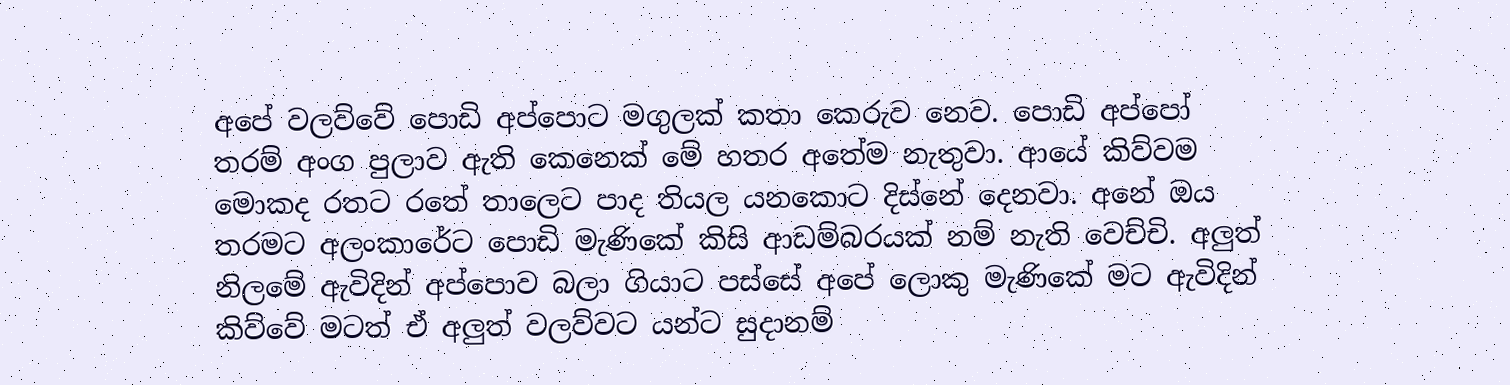අපේ වලව්වේ පොඩි අප්පොට මගුලක් කතා කෙරුව නෙව. පොඩි අප්පෝ තරම් අංග පුලාව ඇති කෙනෙක් මේ හතර අතේම නැතුවා. ආයේ කිව්වම මොකද රතට රතේ තාලෙට පාද තියල යනකොට දිස්නේ දෙනවා. අනේ ඔය තරමට අලංකාරේට පොඩි මැණිකේ කිසි ආඩම්බරයක් නම් නැති වෙච්චි. අලුත් නිලමේ ඇවිදින් අප්පොව බලා ගියාට පස්සේ අපේ ලොකු මැණිකේ මට ඇවිදින් කිව්වේ මටත් ඒ අලුත් වලව්වට යන්ට සුදානම්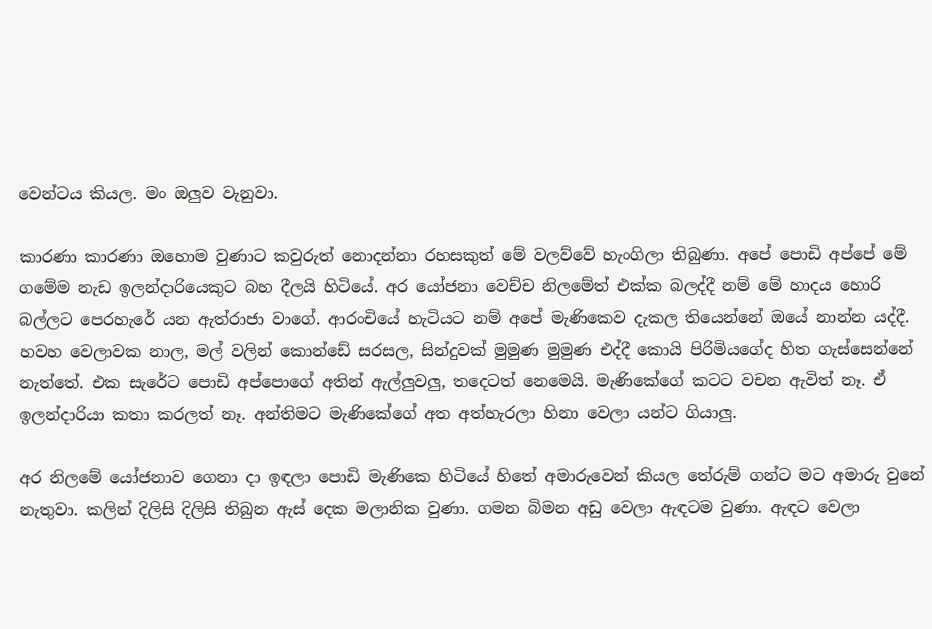වෙන්ටය කියල. මං ඔලුව වැනුවා.

කාරණා කාරණා ඔහොම වුණාට කවුරුත් නොදන්නා රහසකුත් මේ වලව්වේ හැංගිලා තිබුණා. අපේ පොඩි අප්පේ මේ ගමේම නැඩ ඉලන්දාරියෙකුට බහ දීලයි හිටියේ. අර යෝජනා වෙච්ච නිලමේත් එක්ක බලද්දී නම් මේ හාදය හොරි බල්ලට පෙරහැරේ යන ඇත්රාජා වාගේ. ආරංචියේ හැටියට නම් අපේ මැණිකෙව දැකල තියෙන්නේ ඔයේ නාන්න යද්දී. හවහ වෙලාවක නාල, මල් වලින් කොන්ඩේ සරසල, සින්දුවක් මුමුණ මුමුණ එද්දී කොයි පිරිමියගේද හිත ගැස්සෙන්නේ නැත්තේ. එක සැරේට පොඩි අප්පොගේ අතින් ඇල්ලුවලු, තදෙටත් නෙමෙයි. මැණිකේගේ කටට වචන ඇවිත් නෑ. ඒ ඉලන්දාරියා කතා කරලත් නෑ. අන්තිමට මැණිකේගේ අත අත්හැරලා හිනා වෙලා යන්ට ගියාලු.

අර නිලමේ යෝජනාව ගෙනා දා ඉඳලා පොඩි මැණිකෙ හිටියේ හිතේ අමාරුවෙන් කියල තේරුම් ගන්ට මට අමාරු වුනේ නැතුවා. කලින් දිලිසි දිලිසි තිබුන ඇස් දෙක මලානික වුණා. ගමන බිමන අඩු වෙලා ඇඳටම වුණා. ඇඳට වෙලා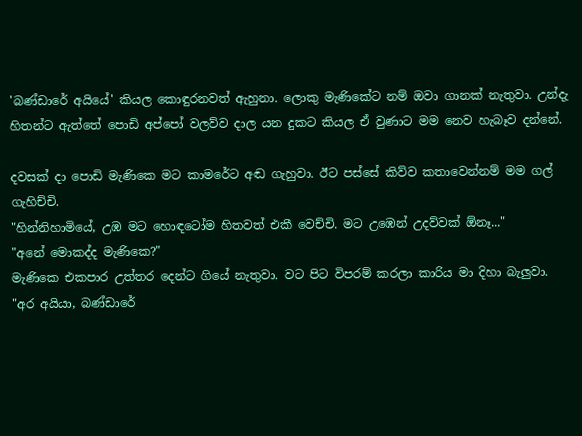'බණ්ඩාරේ අයියේ' කියල කොඳුරනවත් ඇහුනා. ලොකු මැණිකේට නම් ඔවා ගානක් නැතුවා. උන්දැ හිතන්ට ඇත්තේ පොඩි අප්පෝ වලව්ව දාල යන දුකට කියල ඒ වුණාට මම නෙව හැබෑව දන්නේ.

දවසක් දා පොඩි මැණිකෙ මට කාමරේට අඬ ගැහුවා. ඊට පස්සේ කිව්ව කතාවෙන්නම් මම ගල් ගැහිච්චි.
"හින්නිහාමියේ, උඹ මට හොඳටෝම හිතවත් එකී වෙච්චි. මට උඹෙන් උදව්වක් ඕනෑ..."
"අනේ මොකද්ද මැණිකෙ?"
මැණිකෙ එකපාර උත්තර දෙන්ට ගියේ නැතුවා. වට පිට විපරම් කරලා කාරිය මා දිහා බැලුවා.
"අර අයියා, බණ්ඩාරේ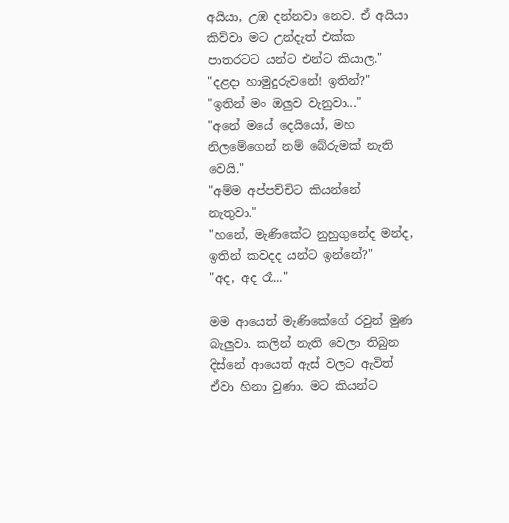අයියා, උඹ දන්නවා නෙව. ඒ අයියා කිව්වා මට උන්දැත් එක්ක පාතරටට යන්ට එන්ට කියාල."
"දළදා හාමුදුරුවනේ! ඉතින්?"
"ඉතින් මං ඔලුව වැනුවා..."
"අනේ මයේ දෙයියෝ, මහ නිලමේගෙන් නම් බේරුමක් නැති වෙයි."
"අම්ම අප්පච්චිට කියන්නේ නැතුවා."
"හනේ, මැණිකේට නුහුගුනේද මන්ද, ඉතින් කවදද යන්ට ඉන්නේ?"
"අද, අද රෑ..."

මම ආයෙත් මැණිකේගේ රවුන් මුණ බැලුවා. කලින් නැති වෙලා තිබුන දිස්නේ ආයෙත් ඇස් වලට ඇවිත් ඒවා හිනා වුණා. මට කියන්ට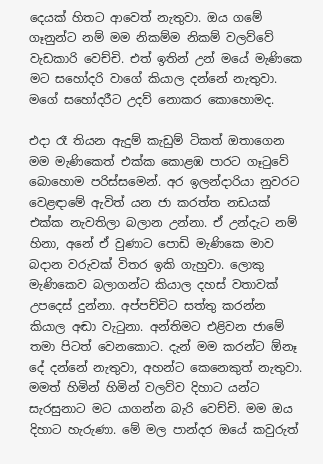දෙයක් හිතට ආවෙත් නැතුවා. ඔය ගමේ ගෑනුන්ට නම් මම නිකම්ම නිකම් වලව්වේ වැඩකාරි වෙච්චි. එත් ඉතින් උන් මයේ මැණිකෙ මට සහෝදරි වාගේ කියාල දන්නේ නැතුවා. මගේ සහෝදරීට උදව් නොකර කොහොමද.

එදා රෑ තියන ඇදුම් කැඩුම් ටිකත් ඔතාගෙන මම මැණිකෙත් එක්ක කොළඹ පාරට ගෑටුවේ බොහොම පරිස්සමෙන්. අර ඉලන්දාරියා නුවරට වෙළඳාමේ ඇවිත් යන ජා කරත්ත නඩයක් එක්ක නැවතිලා බලාන උන්නා. ඒ උන්දැට නම් හිනා, අනේ ඒ වුණාට පොඩි මැණිකෙ මාව බදාන වරුවක් විතර ඉකි ගැහුවා. ලොකු මැණිකෙව බලාගන්ට කියාල දහස් වතාවක් උපදෙස් දුන්නා. අප්පච්චිට සත්තු කරන්න කියාල අඬා වැටුනා. අන්තිමට එළිවන ජාමේ තමා පිටත් වෙනකොට. දැන් මම කරන්ට ඕනෑ දේ දන්නේ නැතුවා, අහන්ට කෙනෙකුත් නැතුවා. මමත් හිමින් හිමින් වලව්ව දිහාට යන්ට සැරසුනාට මට යාගන්න බැරි වෙච්චි. මම ඔය දිහාට හැරුණා. මේ මල පාන්දර ඔයේ කවුරුත්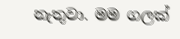නැතුවා. මම ගලක්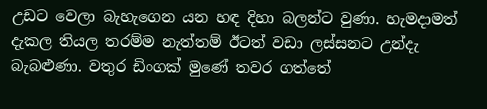උඩට වෙලා බැහැගෙන යන හඳ දිහා බලන්ට වුණා. හැමදාමත් දැකල තියල තරම්ම නැත්තම් ඊටත් වඩා ලස්සනට උන්දැ බැබළුණා. වතුර ඩිංගක් මුණේ තවර ගත්තේ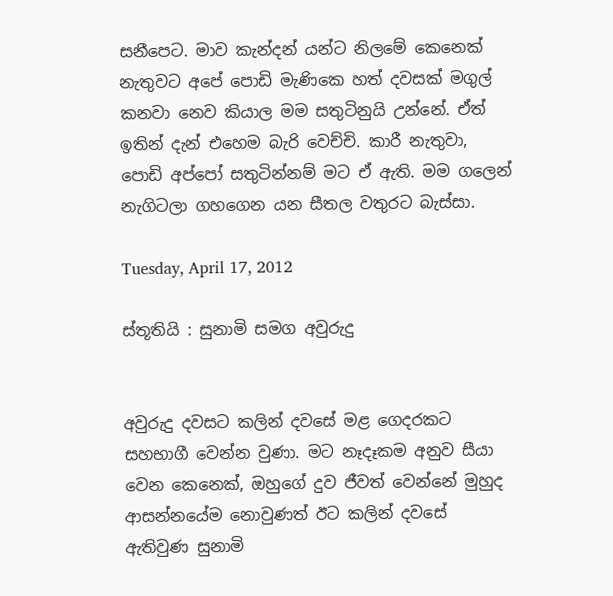සනීපෙට. මාව කැන්දන් යන්ට නිලමේ කෙනෙක් නැතුවට අපේ පොඩි මැණිකෙ හත් දවසක් මගුල් කනවා නෙව කියාල මම සතුටිනුයි උන්නේ. ඒත් ඉතින් දැන් එහෙම බැරි වෙච්චි. කාරී නැතුවා, පොඩි අප්පෝ සතුටින්නම් මට ඒ ඇති. මම ගලෙන් නැගිටලා ගහගෙන යන සීතල වතුරට බැස්සා.

Tuesday, April 17, 2012

ස්තූතියි : සුනාමි සමග අවුරුදු


අවුරුදු දවසට කලින් දවසේ මළ ගෙදරකට සහභාගී වෙන්න වුණා. මට නෑදෑකම අනුව සීයා වෙන කෙනෙක්, ඔහුගේ දුව ජීවත් වෙන්නේ මුහුද ආසන්නයේම නොවුණත් ඊට කලින් දවසේ ඇතිවුණ සුනාමි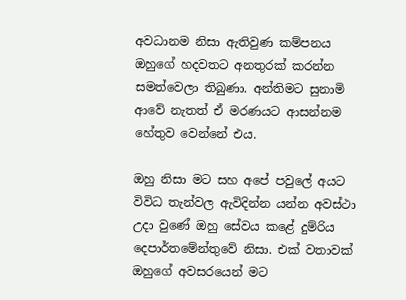අවධානම නිසා ඇතිවුණ කම්පනය ඔහුගේ හදවතට අනතුරක් කරන්න සමත්වෙලා තිබුණා. අන්තිමට සුනාමි ආවේ නැතත් ඒ මරණයට ආසන්නම හේතුව වෙන්නේ එය.

ඔහු නිසා මට සහ අපේ පවුලේ අයට විවිධ තැන්වල ඇවිදින්න යන්න අවස්ථා උදා වුණේ ඔහු සේවය කළේ දුම්රිය දෙපාර්තමේන්තුවේ නිසා. එක් වතාවක් ඔහුගේ අවසරයෙන් මට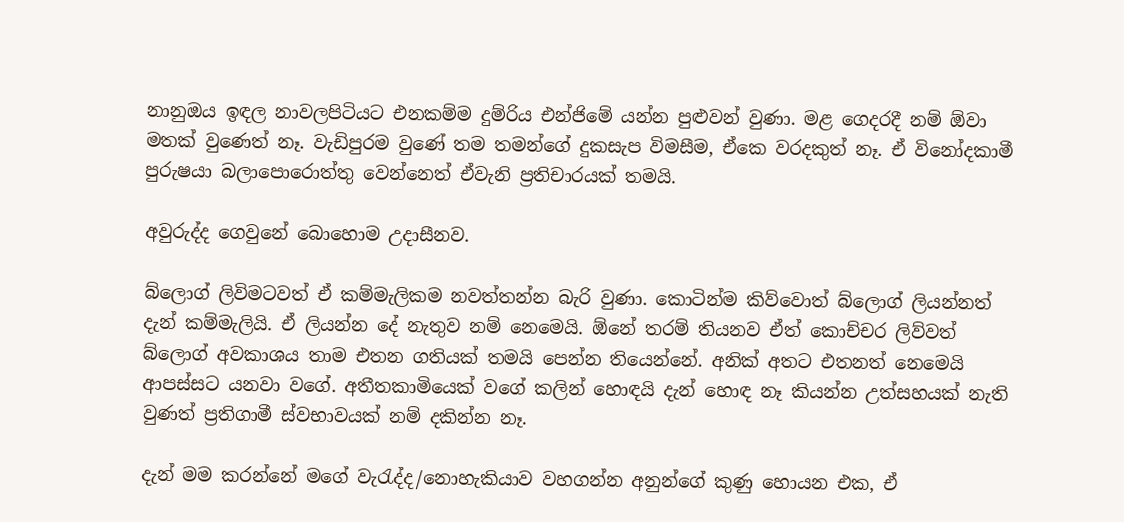නානුඔය ඉඳල නාවලපිටියට එනකම්ම දුම්රිය එන්ජිමේ යන්න පුළුවන් වුණා. මළ ගෙදරදී නම් ඕවා මතක් වුණෙත් නෑ. වැඩිපුරම වුණේ තම තමන්ගේ දුකසැප විමසීම, ඒකෙ වරදකුත් නෑ. ඒ විනෝදකාමී පුරුෂයා බලාපොරොත්තු වෙන්නෙත් ඒවැනි ප්‍රතිචාරයක් තමයි.

අවුරුද්ද ගෙවුනේ බොහොම උදාසීනව.

බ්ලොග් ලිවිමටවත් ඒ කම්මැලිකම නවත්තන්න බැරි වුණා. කොටින්ම කිව්වොත් බ්ලොග් ලියන්නත් දැන් කම්මැලියි. ඒ ලියන්න දේ නැතුව නම් නෙමෙයි. ඕනේ තරම් තියනව ඒත් කොච්චර ලිව්වත් බ්ලොග් අවකාශය තාම එතන ගතියක් තමයි පෙන්න තියෙන්නේ. අනික් අතට එතනත් නෙමෙයි ආපස්සට යනවා වගේ. අතීතකාමියෙක් වගේ කලින් හොඳයි දැන් හොඳ නෑ කියන්න උත්සහයක් නැති වුණත් ප්‍රතිගාමී ස්වභාවයක් නම් දකින්න නෑ.

දැන් මම කරන්නේ මගේ වැරැද්ද/නොහැකියාව වහගන්න අනුන්ගේ කුණු හොයන එක, ඒ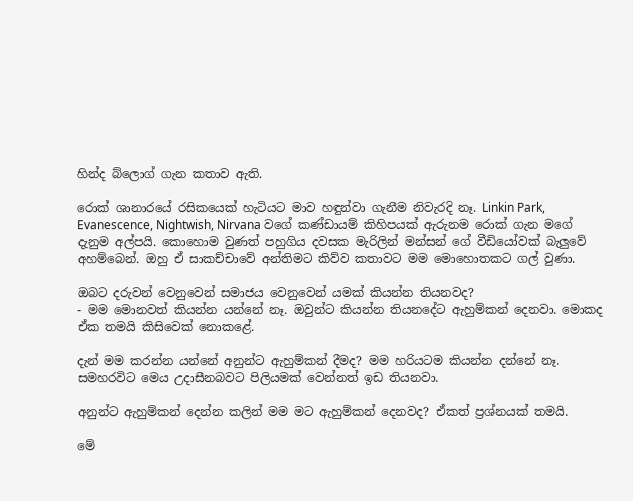හින්ද බ්ලොග් ගැන කතාව ඇති.

රොක් ශානාරයේ රසිකයෙක් හැටියට මාව හඳුන්වා ගැනීම නිවැරදි නෑ. Linkin Park, Evanescence, Nightwish, Nirvana වගේ කණ්ඩායම් කිහිපයක් ඇරුනම රොක් ගැන මගේ දැනුම අල්පයි. කොහොම වුණත් පහුගිය දවසක මැරිලින් මන්සන් ගේ වීඩියෝවක් බැලුවේ අහම්බෙන්. ඔහු ඒ සාකච්චාවේ අන්තිමට කිව්ව කතාවට මම මොහොතකට ගල් වුණා.

ඔබට දරුවන් වෙනුවෙන් සමාජය වෙනුවෙන් යමක් කියන්න තියනවද?
- මම මොනවත් කියන්න යන්නේ නෑ. ඔවුන්ට කියන්න තියනදේට ඇහුම්කන් දෙනවා. මොකද ඒක තමයි කිසිවෙක් නොකළේ.

දැන් මම කරන්න යන්නේ අනුන්ට ඇහුම්කන් දීමද? මම හරියටම කියන්න දන්නේ නෑ. සමහරවිට මෙය උදාසීනබවට පිලියමක් වෙන්නත් ඉඩ තියනවා.

අනුන්ට ඇහුම්කන් දෙන්න කලින් මම මට ඇහුම්කන් දෙනවද? ඒකත් ප්‍රශ්නයක් තමයි.

මේ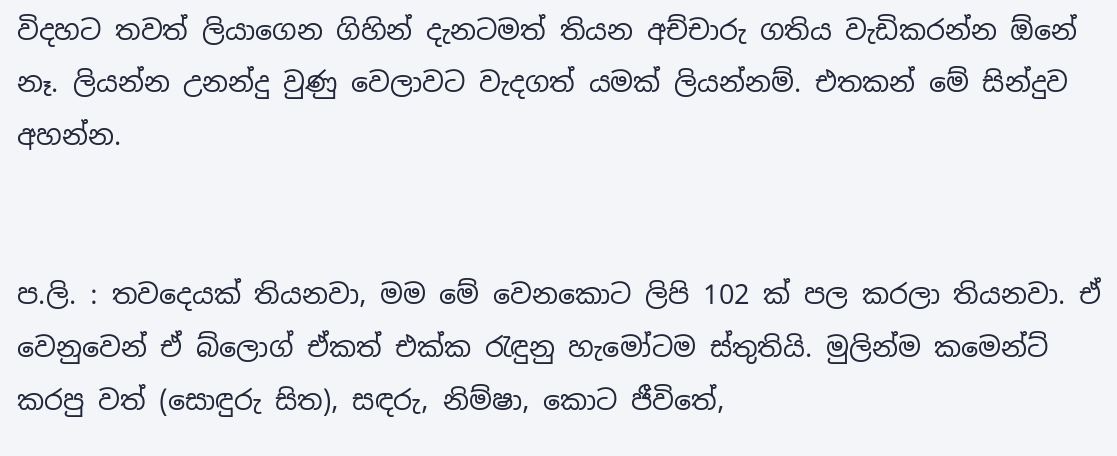විදහට තවත් ලියාගෙන ගිහින් දැනටමත් තියන අච්චාරු ගතිය වැඩිකරන්න ඕනේ නෑ. ලියන්න උනන්දු වුණු වෙලාවට වැදගත් යමක් ලියන්නම්. එතකන් මේ සින්දුව අහන්න.


ප.ලි. : තවදෙයක් තියනවා, මම මේ වෙනකොට ලිපි 102 ක් පල කරලා තියනවා. ඒ වෙනුවෙන් ඒ බ්ලොග් ඒකත් එක්ක රැඳුනු හැමෝටම ස්තුතියි. මුලින්ම කමෙන්ට් කරපු වත් (සොඳුරු සිත), සඳරු, නිම්ෂා, කොට ජීවිතේ,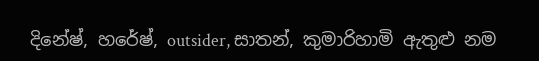දිනේෂ්, හරේෂ්, outsider, සාතන්, කුමාරිහාමි ඇතුළු නම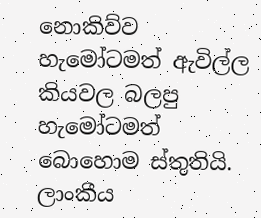නොකිව්ව හැමෝටමත් ඇවිල්ල කියවල බලපු හැමෝටමත් බොහොම ස්තුතියි. ලාංකීය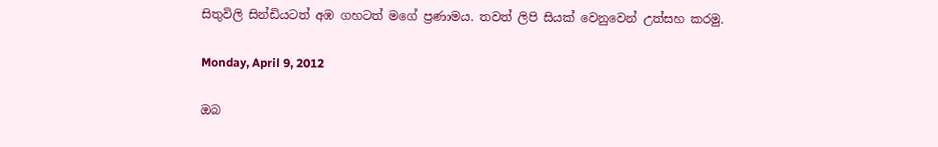සිතුවිලි සින්ඩියටත් අඹ ගහටත් මගේ ප්‍රණාමය. තවත් ලිපි සියක් වෙනුවෙන් උත්සහ කරමු.

Monday, April 9, 2012

ඔබ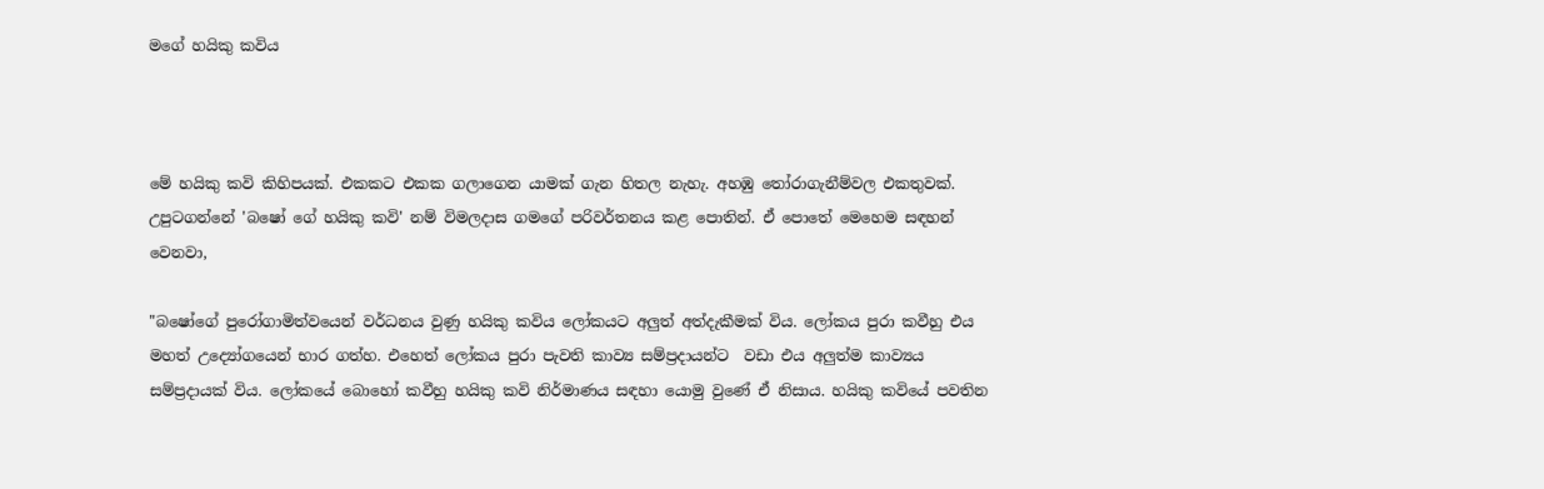මගේ හයිකු කවිය



මේ හයිකු කවි කිහිපයක්. එකකට එකක ගලාගෙන යාමක් ගැන හිතල නැහැ. අහඹු තෝරාගැනීම්වල එකතුවක්. උපුටගන්නේ 'බෂෝ ගේ හයිකු කවි' නම් විමලදාස ගමගේ පරිවර්තනය කළ පොතින්. ඒ පොතේ මෙහෙම සඳහන් වෙනවා,

"බෂෝගේ පුරෝගාමිත්වයෙන් වර්ධනය වුණු හයිකු කවිය ලෝකයට අලුත් අත්දැකීමක් විය. ලෝකය පුරා කවීහු එය මහත් උද්‍යෝගයෙන් භාර ගත්හ. එහෙත් ලෝකය පුරා පැවති කාව්‍ය සම්ප්‍රදායන්ට  වඩා එය අලුත්ම කාව්‍යය සම්ප්‍රදායක් විය. ලෝකයේ බොහෝ කවීහු හයිකු කවි නිර්මාණය සඳහා යොමු වුණේ ඒ නිසාය. හයිකු කවියේ පවතින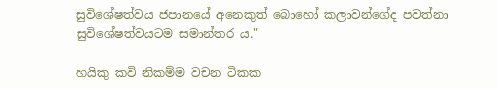සුවිශේෂත්වය ජපානයේ අනෙකුත් බොහෝ කලාවන්ගේද පවත්නා සුවිශේෂත්වයටම සමාන්තර ය."

හයිකු කවි නිකම්ම වචන ටිකක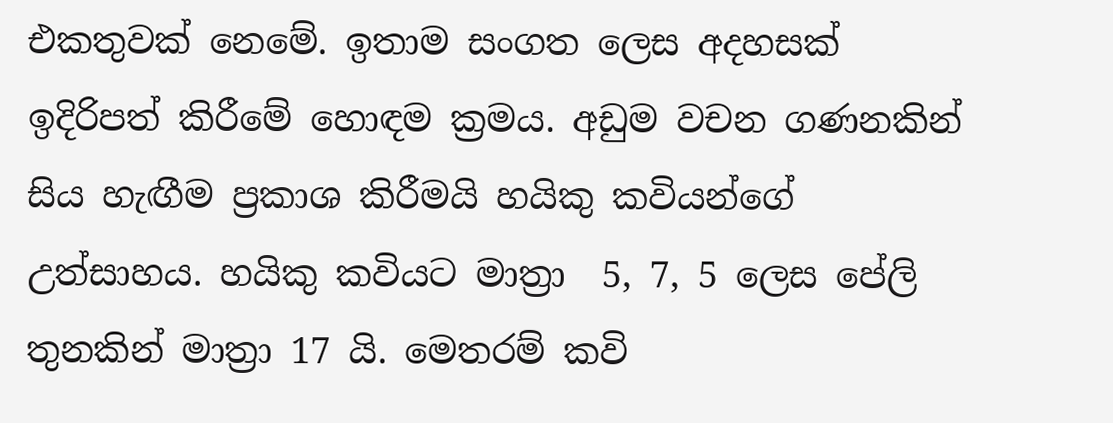එකතුවක් නෙමේ. ඉතාම සංගත ලෙස අදහසක් ඉදිරිපත් කිරීමේ හොඳම ක්‍රමය. අඩුම වචන ගණනකින් සිය හැඟීම ප්‍රකාශ කිරීමයි හයිකු කවියන්ගේ උත්සාහය. හයිකු කවියට මාත්‍රා  5, 7, 5 ලෙස පේලි තුනකින් මාත්‍රා 17 යි. මෙතරම් කවි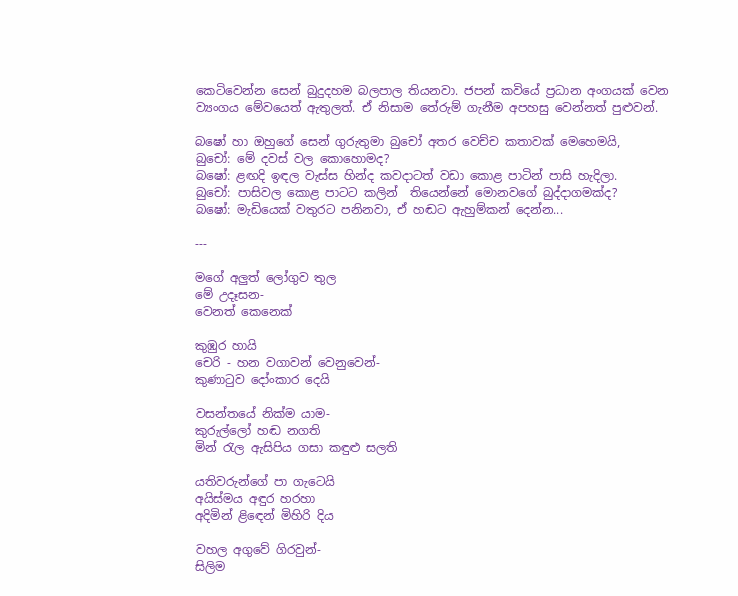කෙටිවෙන්න සෙන් බුදුදහම බලපාල තියනවා. ජපන් කවියේ ප්‍රධාන අංගයක් වෙන ව්‍යංගය මේවයෙත් ඇතුලත්. ඒ නිසාම තේරුම් ගැනීම අපහසු වෙන්නත් පුළුවන්.

බෂෝ හා ඔහුගේ සෙන් ගුරුතුමා බුචෝ අතර වෙච්ච කතාවක් මෙහෙමයි,
බුචෝ: මේ දවස් වල කොහොමද?
බෂෝ: ළඟදි ඉඳල වැස්ස හින්ද කවදාටත් වඩා කොළ පාටින් පාසි හැදිලා.
බුචෝ: පාසිවල කොළ පාටට කලින්  තියෙන්නේ මොනවගේ බුද්දාගමක්ද?
බෂෝ: මැඩියෙක් වතුරට පනිනවා, ඒ හඬට ඇහුම්කන් දෙන්න...

---

මගේ අලුත් ලෝගුව තුල
මේ උදෑසන-
වෙනත් කෙනෙක්

කුඹුර හායි
චෙරි - හන වගාවන් වෙනුවෙන්-
කුණාටුව දෝංකාර දෙයි

වසන්තයේ නික්ම යාම-
කුරුල්ලෝ හඬ නගති
මින් රැල ඇසිපිය ගසා කඳුළු සලති

යතිවරුන්ගේ පා ගැටෙයි
අයිස්මය අඳුර හරහා
අදිමින් ළිඳෙන් මිහිරි දිය

වහල අගුවේ ගිරවුන්-
සිලිම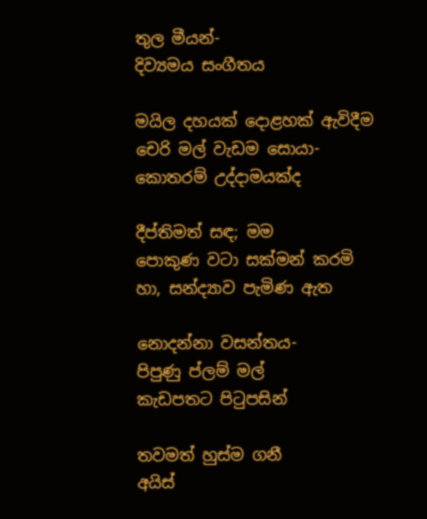තුල මීයන්-
දිව්‍යමය සංගීතය

මයිල දහයක් දොළහක් ඇවිදීම
චෙරි මල් වැඩම සොයා-
කොතරම් උද්දාමයක්ද

දීප්තිමත් සඳ; මම
පොකුණ වටා සක්මන් කරමි
හා, සන්ද්‍යාව පැමිණ ඇත

නොදන්නා වසන්තය-
පිපුණු ප්ලම් මල්
කැඩපතට පිටුපසින්

තවමත් හුස්ම ගනී
අයිස්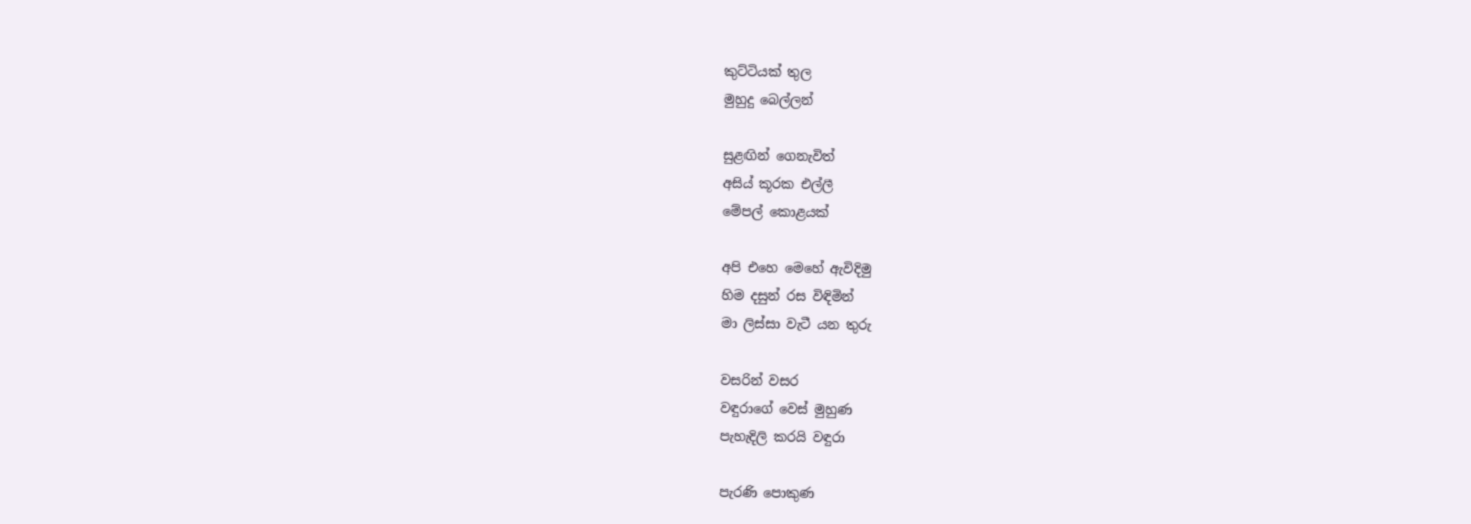කුට්ටියක් තුල
මුහුදු බෙල්ලන්

සුළඟින් ගෙනැවිත්
අසිය් කූරක එල්ලී
මේපල් කොළයක්

අපි එහෙ මෙහේ ඇවිදිමු
හිම දසුන් රස විඳිමින්
මා ලිස්සා වැටී යන තුරු

වසරින් වසර
වඳුරාගේ වෙස් මුහුණ
පැහැදිලි කරයි වඳුරා

පැරණි පොකුණ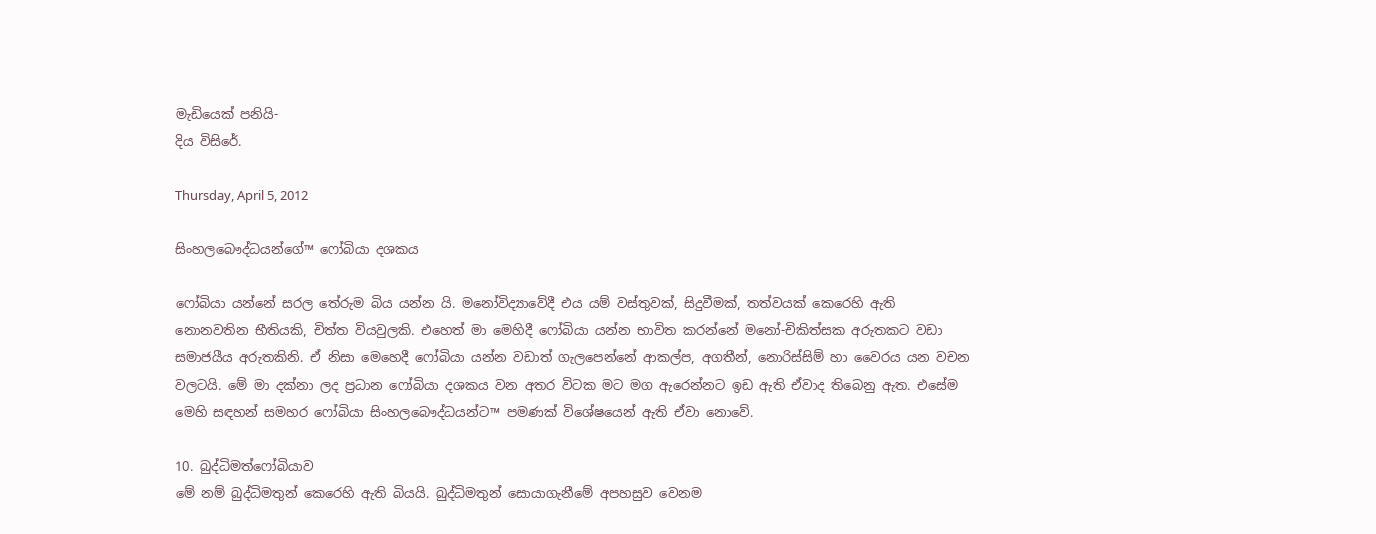මැඩියෙක් පනියි-
දිය විසිරේ.

Thursday, April 5, 2012

සිංහලබෞද්ධයන්ගේ™ ෆෝබියා දශකය

ෆෝබියා යන්නේ සරල තේරුම බිය යන්න යි. මනෝවිද්‍යාවේදී එය යම් වස්තුවක්, සිදුවීමක්, තත්වයක් කෙරෙහි ඇති නොනවතින භීතියකි, චිත්ත වියවුලකි. එහෙත් මා මෙහිදී ෆෝබියා යන්න භාවිත කරන්නේ මනෝ-චිකිත්සක අරුතකට වඩා සමාජයීය අරුතකිනි. ඒ නිසා මෙහෙදී ෆෝබියා යන්න වඩාත් ගැලපෙන්නේ ආකල්ප, අගතීන්, නොරිස්සිම් හා වෛරය යන වචන වලටයි. මේ මා දක්නා ලද ප්‍රධාන ෆෝබියා දශකය වන අතර විටක මට මග ඇරෙන්නට ඉඩ ඇති ඒවාද තිබෙනු ඇත. එසේම මෙහි සඳහන් සමහර ෆෝබියා සිංහලබෞද්ධයන්ට™ පමණක් විශේෂයෙන් ඇති ඒවා නොවේ.

10. බුද්ධිමත්ෆෝබියාව
මේ නම් බුද්ධිමතුන් කෙරෙහි ඇති බියයි. බුද්ධිමතුන් සොයාගැනීමේ අපහසුව වෙනම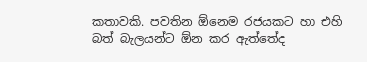කතාවකි. පවතින ඕනෙම රජයකට හා එහි බත් බැලයන්ට ඕන කර ඇත්තේද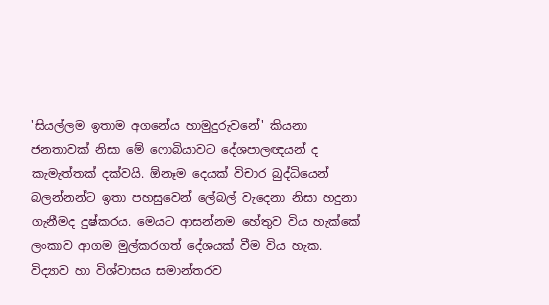'සියල්ලම ඉතාම අගනේය හාමුදුරුවනේ' කියනා ජනතාවක් නිසා මේ ෆොබියාවට දේශපාලඥයන් ද කැමැත්තක් දක්වයි. ඕනෑම දෙයක් විචාර බුද්ධියෙන් බලන්නන්ට ඉතා පහසුවෙන් ලේබල් වැදෙනා නිසා හදුනා ගැනීමද දුෂ්කරය. මෙයට ආසන්නම හේතුව විය හැක්කේ ලංකාව ආගම මුල්කරගත් දේශයක් වීම විය හැක. විද්‍යාව හා විශ්වාසය සමාන්තරව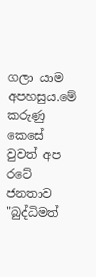ගලා යාම අපහසුය.මේ කරුණු කෙසේ වුවත් අප රටේ ජනතාව "බුද්ධිමත්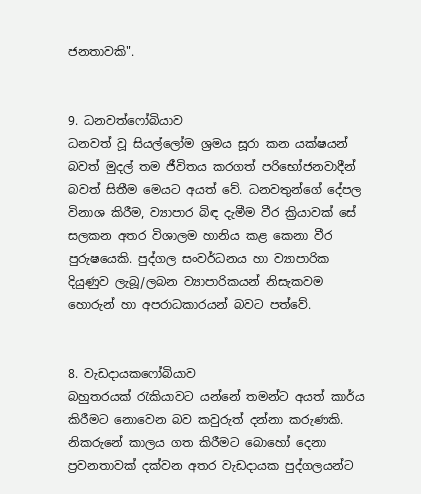ජනතාවකි".


9. ධනවත්ෆෝබියාව
ධනවත් වූ සියල්ලෝම ශ්‍රමය සූරා කන යක්ෂයන් බවත් මුදල් තම ජීවිතය කරගත් පරිභෝජනවාදීන් බවත් සිතීම මෙයට අයත් වේ. ධනවතුන්ගේ දේපල විනාශ කිරීම, ව්‍යාපාර බිඳ දැමීම වීර ක්‍රියාවක් සේ සලකන අතර විශාලම හානිය කළ කෙනා වීර පුරුෂයෙකි. පුද්ගල සංවර්ධනය හා ව්‍යාපාරික දියුණුව ලැබූ/ලබන ව්‍යාපාරිකයන් නිසැකවම හොරුන් හා අපරාධකාරයන් බවට පත්වේ.


8. වැඩදායකෆෝබියාව
බහුතරයක් රැකියාවට යන්නේ තමන්ට අයත් කාර්ය කිරීමට නොවෙන බව කවුරුත් දන්නා කරුණකි. නිකරුනේ කාලය ගත කිරීමට බොහෝ දෙනා ප්‍රවනතාවක් දක්වන අතර වැඩදායක පුද්ගලයන්ට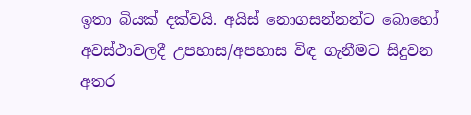ඉතා බියක් දක්වයි. අයිස් නොගසන්නන්ට බොහෝ අවස්ථාවලදී උපහාස/අපහාස විඳ ගැනීමට සිදුවන අතර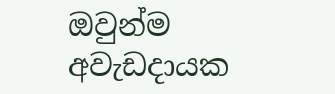ඔවුන්ම අවැඩදායක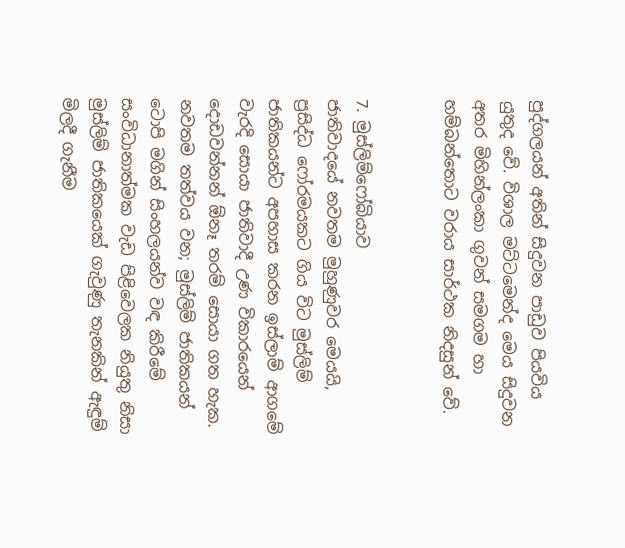පුද්ගලයන් අතින් සිදුවන පාඩුව පියවිය යුතුද වේ. විශාල මට්ටමෙන්ද මෙය සිදුවන අතර මිහින්ලංකා ගුවන් සමගම හා හම්බන්තොට වරාය සාර්ථක නිදසුන් වේ.


7. මුස්ලිම්ෆෝබියාව
ජාතිවාදයේ නවතම මුහුණුවර මෙයයි, ප්‍රසිද්ධ ෆෝරමයකට ගිය විට මුස්ලිම් ජාතිකයන්ට අපහාස කරන ඉස්ලාම් ආගමේ වැරදි සොයා ජාතිවාදී උණ විකාරයෙන් දොඩවන්නන් ඕනෑ තරම් සොයා ගත හැක. නවතම තත්වය වන; මුස්ලිම් ජාතිකයන් ටොපි මගින් සිංහලයන්ව වඳ කිරීමේ සංවිධානාත්මක වැඩ පිළිවෙලක නියුතු නිසා මුස්ලිම් ජාතිකයෙක් ගැවුණු තැනකින් ඇඳුම් මිලදී ගැනීම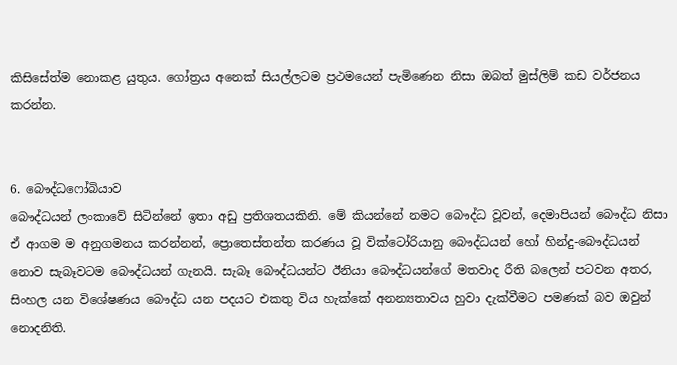කිසිසේත්ම නොකළ යුතුය. ගෝත්‍රය අනෙක් සියල්ලටම ප්‍රථමයෙන් පැමිණෙන නිසා ඔබත් මුස්ලිම් කඩ වර්ජනය කරන්න.


6. බෞද්ධෆෝබියාව
බෞද්ධයන් ලංකාවේ සිටින්නේ ඉතා අඩු ප්‍රතිශතයකිනි. මේ කියන්නේ නමට බෞද්ධ වූවන්, දෙමාපියන් බෞද්ධ නිසා ඒ ආගම ම අනුගමනය කරන්නන්, ප්‍රොතෙස්තන්ත කරණය වූ වික්ටෝරියානු බෞද්ධයන් හෝ හින්දු-බෞද්ධයන් නොව සැබෑවටම බෞද්ධයන් ගැනයි. සැබෑ බෞද්ධයන්ට ඊනියා බෞද්ධයන්ගේ මතවාද රීති බලෙන් පටවන අතර, සිංහල යන විශේෂණය බෞද්ධ යන පදයට එකතු විය හැක්කේ අනන්‍යතාවය හුවා දැක්වීමට පමණක් බව ඔවුන් නොදනිති.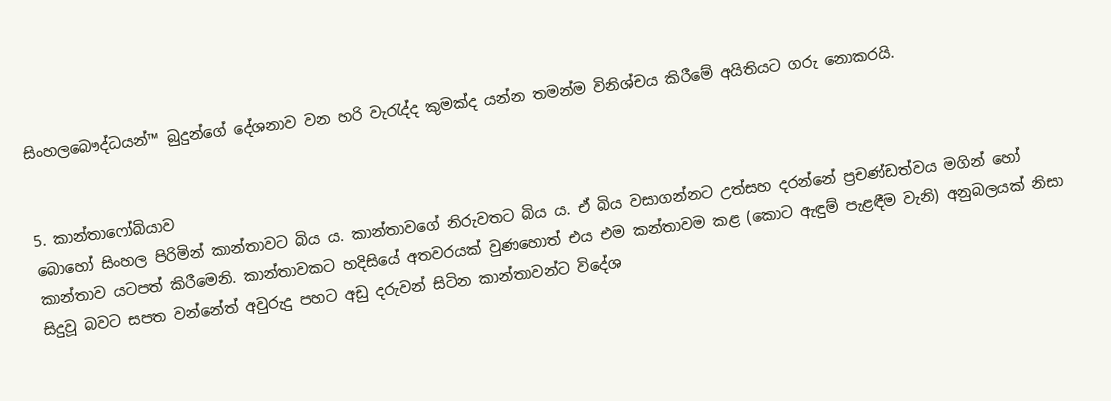සිංහලබෞද්ධයන්™ බුදුන්ගේ දේශනාව වන හරි වැරැද්ද කුමක්ද යන්න තමන්ම විනිශ්චය කිරීමේ අයිතියට ගරු නොකරයි.


5. කාන්තාෆෝබියාව
බොහෝ සිංහල පිරිමින් කාන්තාවට බිය ය. කාන්තාවගේ නිරුවතට බිය ය. ඒ බිය වසාගන්නට උත්සහ දරන්නේ ප්‍රචණ්ඩත්වය මගින් හෝ කාන්තාව යටපත් කිරීමෙනි. කාන්තාවකට හදිසියේ අතවරයක් වුණහොත් එය එම කන්තාවම කළ (කොට ඇඳුම් පැළඳීම වැනි) අනුබලයක් නිසා සිදුවූ බවට සපත වන්නේත් අවුරුදු පහට අඩු දරුවන් සිටින කාන්තාවන්ට විදේශ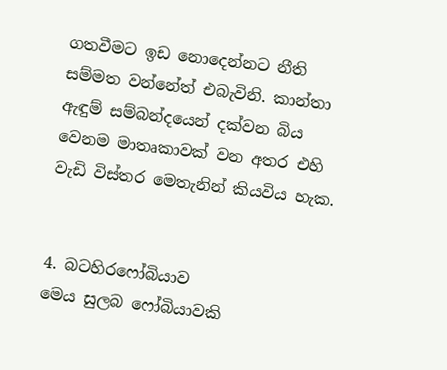ගතවීමට ඉඩ නොදෙන්නට නීති සම්මත වන්නේත් එබැවිනි. කාන්තා ඇඳුම් සම්බන්දයෙන් දක්වන බිය වෙනම මාතෘකාවක් වන අතර එහි වැඩි විස්තර මෙතැනින් කියවිය හැක.


4. බටහිරෆෝබියාව
මෙය සුලබ ෆෝබියාවකි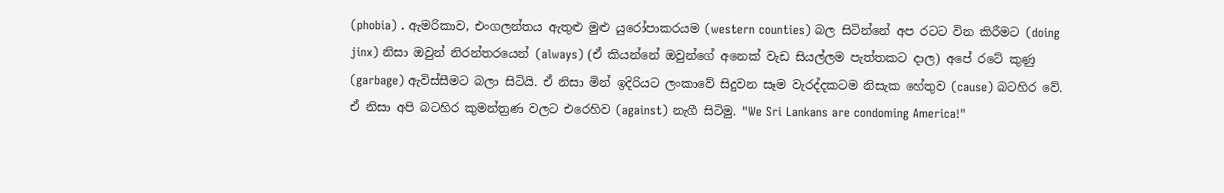(phobia) . ඇමරිකාව, එංගලන්තය ඇතුළු මුළු යුරෝපාකරයම (western counties) බල සිටින්නේ අප රටට වින කිරීමට (doing jinx) නිසා ඔවුන් නිරන්තරයෙන් (always) (ඒ කියන්නේ ඔවුන්ගේ අනෙක් වැඩ සියල්ලම පැත්තකට දාල) අපේ රටේ කුණු (garbage) ඇවිස්සීමට බලා සිටියි. ඒ නිසා මින් ඉදිරියට ලංකාවේ සිදුවන සෑම වැරද්දකටම නිසැක හේතුව (cause) බටහිර වේ. ඒ නිසා අපි බටහිර කුමන්ත්‍රණ වලට එරෙහිව (against) නැගී සිටිමු. "We Sri Lankans are condoming America!"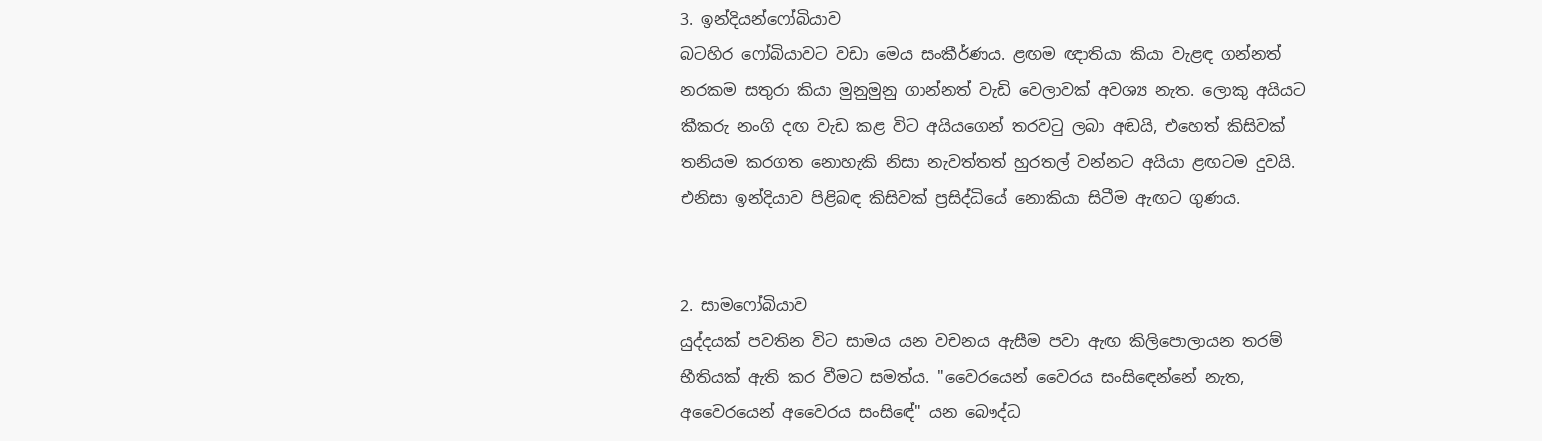3. ඉන්දියන්ෆෝබියාව
බටහිර ෆෝබියාවට වඩා මෙය සංකීර්ණය. ළඟම ඥාතියා කියා වැළඳ ගන්නත් නරකම සතුරා කියා මුනුමුනු ගාන්නත් වැඩි වෙලාවක් අවශ්‍ය නැත. ලොකු අයියට කීකරු නංගි දඟ වැඩ කළ විට අයියගෙන් තරවටු ලබා අඬයි, එහෙත් කිසිවක් තනියම කරගත නොහැකි නිසා නැවත්තත් හුරතල් වන්නට අයියා ළඟටම දුවයි. එනිසා ඉන්දියාව පිළිබඳ කිසිවක් ප්‍රසිද්ධියේ නොකියා සිටීම ඇඟට ගුණය.


2. සාමෆෝබියාව
යුද්දයක් පවතින විට සාමය යන වචනය ඇසීම පවා ඇඟ කිලිපොලායන තරම් භීතියක් ඇති කර වීමට සමත්ය. "වෛරයෙන් වෛරය සංසිඳෙන්නේ නැත, අවෛරයෙන් අවෛරය සංසිඳේ" යන බෞද්ධ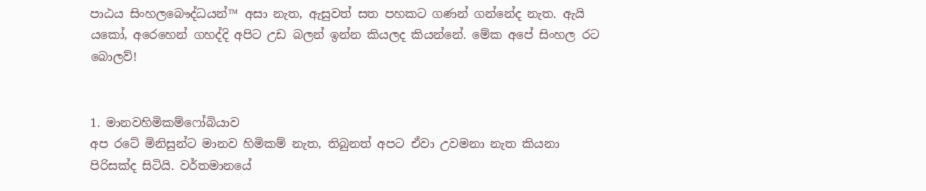පාඨය සිංහලබෞද්ධයන්™ අසා නැත, ඇසුවත් සත පහකට ගණන් ගන්නේද නැත. ඇයි යකෝ, අරෙහෙන් ගහද්දි අපිට උඩ බලන් ඉන්න කියලද කියන්නේ. මේක අපේ සිංහල රට බොලව්!


1. මානවහිමිකම්ෆෝබියාව
අප රටේ මිනිසුන්ට මානව හිමිකම් නැත, තිබුනත් අපට ඒවා උවමනා නැත කියනා පිරිසක්ද සිටියි. වර්තමානයේ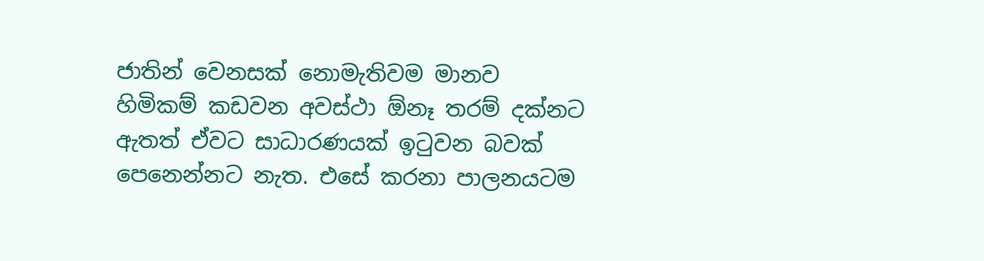ජාතින් වෙනසක් නොමැතිවම මානව හිමිකම් කඩවන අවස්ථා ඕනෑ තරම් දක්නට ඇතත් ඒවට සාධාරණයක් ඉටුවන බවක් පෙනෙන්නට නැත. එසේ කරනා පාලනයටම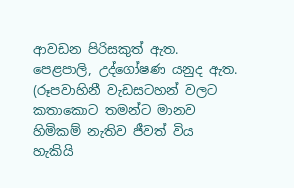ආවඩන පිරිසකුත් ඇත. පෙළපාලි, උද්ගෝෂණ යනුද ඇත. (රූපවාහිනී වැඩසටහන් වලට කතාකොට තමන්ට මානව හිමිකම් නැතිව ජීවත් විය හැකියි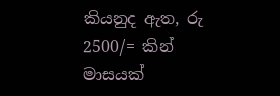කියනුද ඇත, රු 2500/= කින් මාසයක්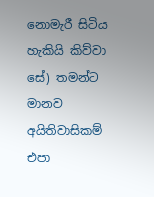නොමැරී සිටිය හැකියි කිව්වා සේ) තමන්ට මානව අයිතිවාසිකම් එපා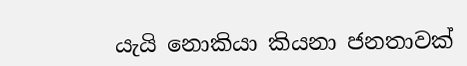යැයි නොකියා කියනා ජනතාවක්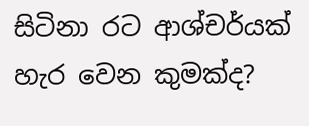සිටිනා රට ආශ්චර්යක් හැර වෙන කුමක්ද?